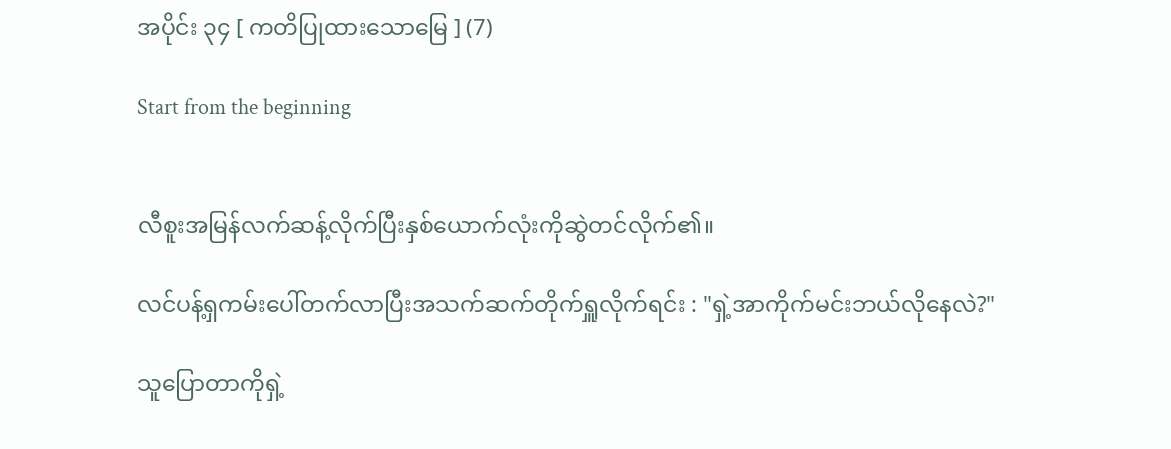အပိုင်း ၃၄ [ ကတိပြုထားသောမြေ ] (7)

Start from the beginning


လီစူးအမြန်လက်ဆန့်လိုက်ပြီးနှစ်ယောက်လုံးကိုဆွဲတင်လိုက်၏။

လင်ပန့်ရှကမ်းပေါ်တက်လာပြီးအသက်ဆက်တိုက်ရှူလိုက်ရင်း : "ရှဲ့အာကိုက်မင်းဘယ်လိုနေလဲ?"

သူပြောတာကိုရှဲ့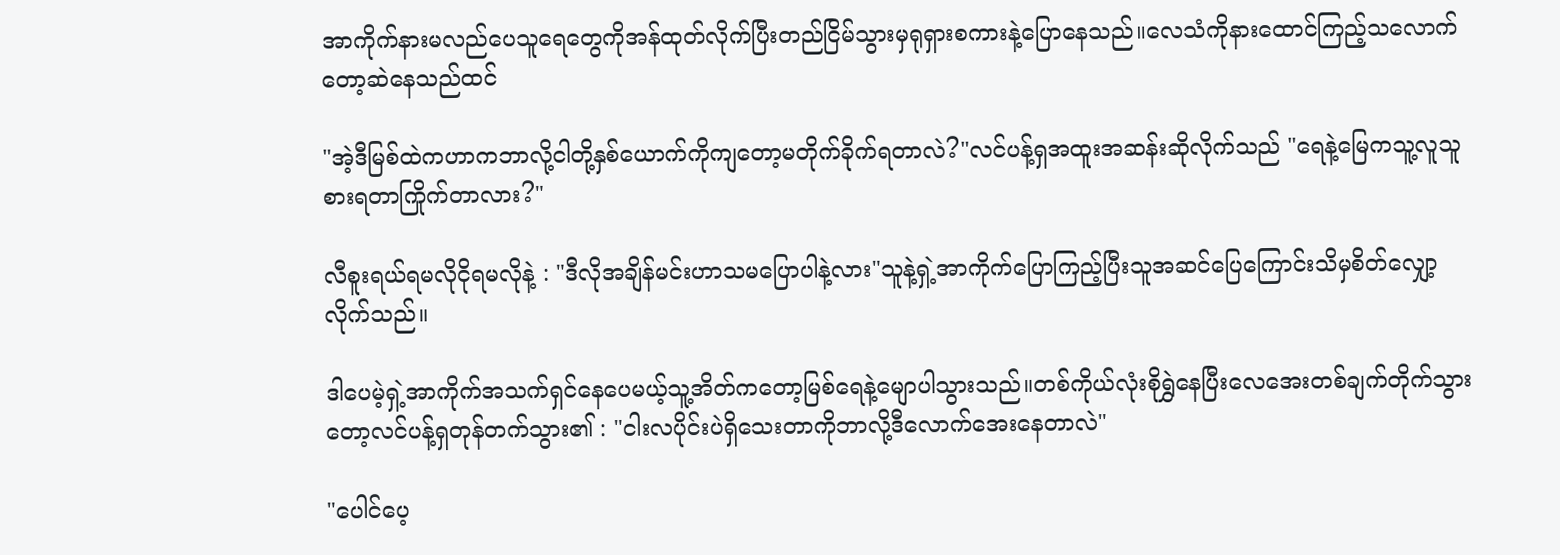အာကိုက်နားမလည်ပေသူရေတွေကိုအန်ထုတ်လိုက်ပြီးတည်ငြိမ်သွားမှရုရှားစကားနဲ့ပြောနေသည်။လေသံကိုနားထောင်ကြည့်သလောက်တော့ဆဲနေသည်ထင်

"အဲ့ဒီမြစ်ထဲကဟာကဘာလို့ငါတို့နှစ်ယောက်ကိုကျတော့မတိုက်ခိုက်ရတာလဲ?"လင်ပန့်ရှအထူးအဆန်းဆိုလိုက်သည် "ရေနဲ့မြေကသူ့လူသူစားရတာကြိုက်တာလား?"

လီစူးရယ်ရမလိုငိုရမလိုနဲ့ : "ဒီလိုအချိန်မင်းဟာသမပြောပါနဲ့လား"သူနဲ့ရှဲ့အာကိုက်ပြောကြည့်ပြီးသူအဆင်ပြေကြောင်းသိမှစိတ်လျှော့လိုက်သည်။

ဒါပေမဲ့ရှဲ့အာကိုက်အသက်ရှင်နေပေမယ့်သူ့အိတ်ကတော့မြစ်ရေနဲ့မျောပါသွားသည်။တစ်ကိုယ်လုံးစိုရွှဲနေပြီးလေအေးတစ်ချက်တိုက်သွားတော့လင်ပန့်ရှတုန်တက်သွား၏ : "ငါးလပိုင်းပဲရှိသေးတာကိုဘာလို့ဒီလောက်အေးနေတာလဲ"

"ပေါင်ပေ့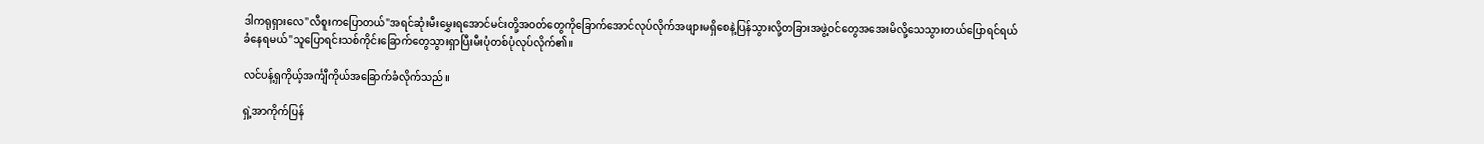ဒါကရုရှားလေ"လီစူးကပြောတယ်"အရင်ဆုံးမီးမွှေးရအောင်မင်းတို့အဝတ်တွေကိုခြောက်အောင်လုပ်လိုက်အဖျားမရှိစေနဲ့ပြန်သွားလို့တခြားအဖွဲ့ဝင်တွေအအေးမိလို့သေသွားတယ်ပြောရင်ရယ်ခံ‌နေရမယ်"သူပြောရင်းသစ်ကိုင်းခြောက်တွေသွားရှာပြီးမီးပုံတစ်ပုံလုပ်လိုက်၏။

လင်ပန့်ရှကိုယ့်အင်္ကျီကိုယ်အ‌ခြောက်ခံလိုက်သည်။

ရှဲ့အာကိုက်ပြန်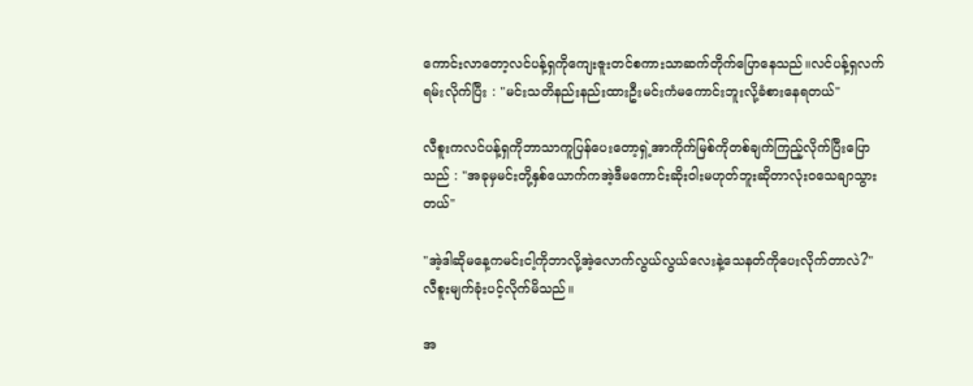ကောင်းလာတော့လင်ပန့်ရှကိုကျေးဇူးတင်စကားသာဆက်တိုက်ပြောနေသည်။လင်ပန့်ရှလက်ရမ်းလိုက်ပြီး : "မင်းသတိနည်းနည်းထားဦးမင်းကံမကောင်းဘူးလို့ခံစားနေရတယ်"

လီစူးကလင်ပန့်ရှကိုဘာသာကူပြန်ပေးတော့ရှဲ့အာကိုက်မြစ်ကိုတစ်ချက်ကြည့်လိုက်ပြီးပြောသည် : "အခုမှမင်းတို့နှစ်ယောက်ကအဲ့ဒီမကောင်းဆိုးဝါးမဟုတ်ဘူးဆိုတာလုံးဝသေချာသွားတယ်"

"အဲ့ဒါဆိုမနေ့ကမင်းငါ့ကိုဘာလို့အဲ့လောက်လွယ်လွယ်လေးနဲ့သေနတ်ကိုပေးလိုက်တာလဲ?"လီစူးမျက်ခုံးပင့်လိုက်မိသည်။

အ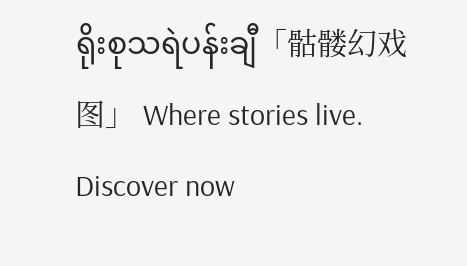ရိုးစုသရဲပန်းချီ「骷髅幻戏图」 Where stories live. Discover now